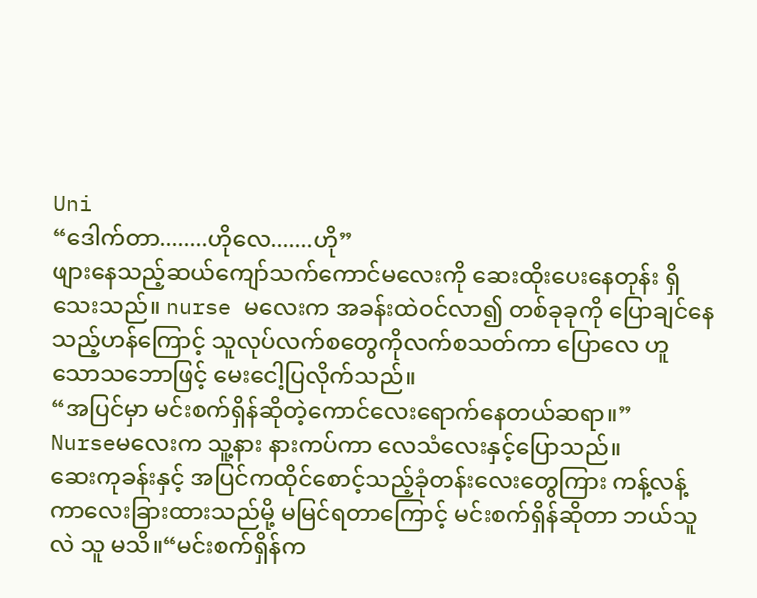Uni
“ဒေါက်တာ........ဟိုလေ.......ဟို”
ဖျားနေသည့်ဆယ်ကျော်သက်ကောင်မလေးကို ဆေးထိုးပေးနေတုန်း ရှိသေးသည်။ nurse မလေးက အခန်းထဲဝင်လာ၍ တစ်ခုခုကို ပြောချင်နေသည့်ဟန်ကြောင့် သူလုပ်လက်စတွေကိုလက်စသတ်ကာ ပြောလေ ဟူသောသဘောဖြင့် မေးငေါ့ပြလိုက်သည်။
“အပြင်မှာ မင်းစက်ရှိန်ဆိုတဲ့ကောင်လေးရောက်နေတယ်ဆရာ။”
Nurseမလေးက သူ့နား နားကပ်ကာ လေသံလေးနှင့်ပြောသည်။
ဆေးကုခန်းနှင့် အပြင်ကထိုင်စောင့်သည့်ခုံတန်းလေးတွေကြား ကန့်လန့်ကာလေးခြားထားသည်မို့ မမြင်ရတာကြောင့် မင်းစက်ရှိန်ဆိုတာ ဘယ်သူလဲ သူ မသိ။“မင်းစက်ရှိန်က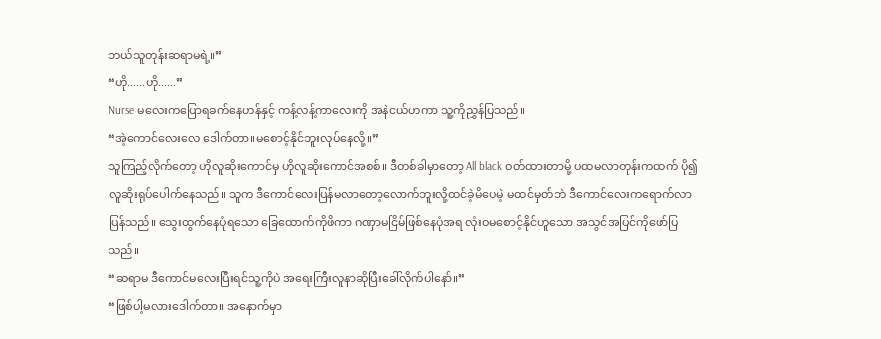ဘယ်သူတုန်းဆရာမရဲ့။”
“ဟို......ဟို......”
Nurse မလေးကပြောရခက်နေဟန်နှင့် ကန့်လန့်ကာလေးကို အနဲငယ်ဟကာ သူ့ကိုညွှန်ပြသည်။
“အဲ့ကောင်လေးလေ ဒေါက်တာ။မစောင့်နိုင်ဘူးလုပ်နေလို့။”
သူကြည့်လိုက်တော့ ဟိုလူဆိုးကောင်မှ ဟိုလူဆိုးကောင်အစစ်။ ဒီတစ်ခါမှာတော့ All black ဝတ်ထားတာမို့ ပထမလာတုန်းကထက် ပို၍လူဆိုးရုပ်ပေါက်နေသည်။ သူက ဒီကောင်လေးပြန်မလာတော့လောက်ဘူးလို့ထင်ခဲ့မိပေမဲ့ မထင်မှတ်ဘဲ ဒီကောင်လေးကရောက်လာပြန်သည်။ သွေးထွက်နေပုံရသော ခြေထောက်ကိုဖိကာ ဂဏှာမငြိမ်ဖြစ်နေပုံအရ လုံးဝမစောင့်နိုင်ဟူသော အသွင်အပြင်ကိုဖော်ပြသည်။
“ဆရာမ ဒီကောင်မလေးပြီးရင်သူ့ကိုပဲ အရေးကြီးလူနာဆိုပြီးခေါ်လိုက်ပါနော်။”
“ဖြစ်ပါ့မလားဒေါက်တာ။ အနောက်မှာ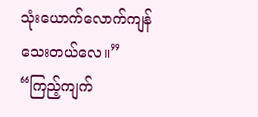သုံးယောက်လောက်ကျန်သေးတယ်လေ။”
“ကြည့်ကျက်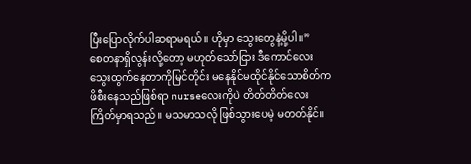ပြီးပြောလိုက်ပါဆရာမရယ်။ ဟိုမှာ သွေးတွေနဲ့မို့ပါ။”
စေတနာရှိလွန်းလို့တော့ မဟုတ်သော်ငြား ဒီကောင်လေး သွေးထွက်နေတာကိုမြင်တိုင်း မနေနိုင်မထိုင်နိုင်သောစိတ်က ဖိစီးနေသည်ဖြစ်ရာ nurseလေးကိုပဲ တိတ်တိတ်လေးကြိတ်မှာရသည်။ မသမာသလို ဖြစ်သွားပေမဲ့ မတတ်နိုင်။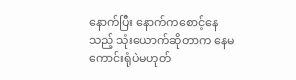နောက်ပြီး နောက်ကစောင့်နေသည့် သုံးယောက်ဆိုတာက နေမကောင်းရုံပဲမဟုတ်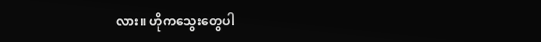လား။ ဟိုကသွေးတွေပါ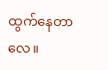ထွက်နေတာလေ။